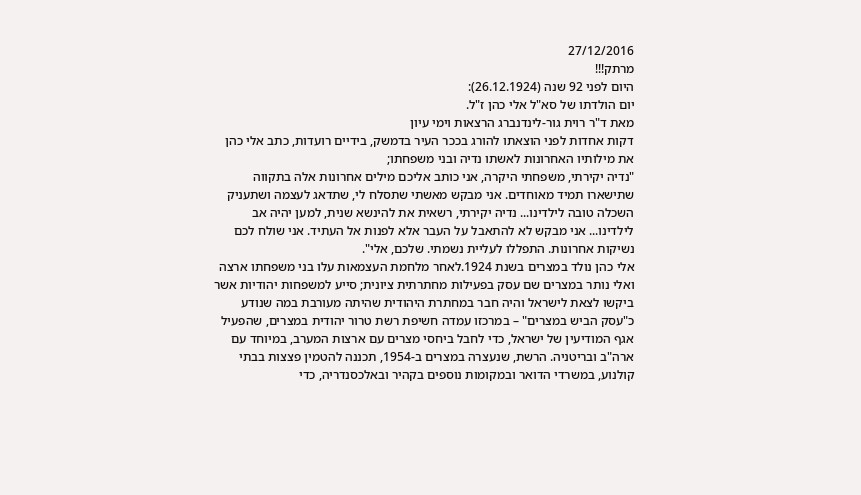27/12/2016
מרתק!!!
היום לפני 92 שנה (26.12.1924):
יום הולדתו של סא"ל אלי כהן ז"ל.
מאת ד"ר רוית גור-לינדנברג הרצאות וימי עיון
דקות אחדות לפני הוצאתו להורג בככר העיר בדמשק, בידיים רועדות, כתב אלי כהן את מילותיו האחרונות לאשתו נדיה ובני משפחתו;
"נדיה יקירתי, משפחתי היקרה, אני כותב אליכם מילים אחרונות אלה בתקווה שתישארו תמיד מאוחדים. אני מבקש מאשתי שתסלח לי, שתדאג לעצמה ושתעניק השכלה טובה לילדינו... נדיה יקירתי, רשאית את להינשא שנית, למען יהיה אב לילדינו... אני מבקש לא להתאבל על העבר אלא לפנות אל העתיד. אני שולח לכם נשיקות אחרונות. התפללו לעליית נשמתי. שלכם, אלי".
אלי כהן נולד במצרים בשנת 1924.לאחר מלחמת העצמאות עלו בני משפחתו ארצה ואלי נותר במצרים שם עסק בפעילות מחתרתית ציונית; סייע למשפחות יהודיות אשר ביקשו לצאת לישראל והיה חבר במחתרת היהודית שהיתה מעורבת במה שנודע כ"עסק הביש במצרים" – במרכזו עמדה חשיפת רשת טרור יהודית במצרים, שהפעיל אגף המודיעין של ישראל, כדי לחבל ביחסי מצרים עם ארצות המערב, במיוחד עם ארה"ב ובריטניה. הרשת, שנעצרה במצרים ב-1954, תכננה להטמין פצצות בבתי קולנוע, במשרדי הדואר ובמקומות נוספים בקהיר ובאלכסנדריה, כדי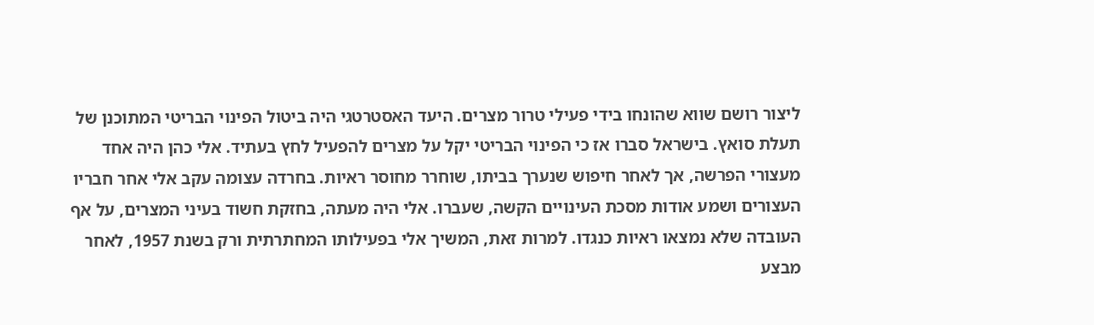ליצור רושם שווא שהונחו בידי פעילי טרור מצרים. היעד האסטרטגי היה ביטול הפינוי הבריטי המתוכנן של תעלת סואץ. בישראל סברו אז כי הפינוי הבריטי יקל על מצרים להפעיל לחץ בעתיד. אלי כהן היה אחד מעצורי הפרשה, אך לאחר חיפוש שנערך בביתו, שוחרר מחוסר ראיות. בחרדה עצומה עקב אלי אחר חבריו העצורים ושמע אודות מסכת העינויים הקשה, שעברו. אלי היה מעתה, בחזקת חשוד בעיני המצרים, על אף העובדה שלא נמצאו ראיות כנגדו. למרות זאת, המשיך אלי בפעילותו המחתרתית ורק בשנת 1957, לאחר מבצע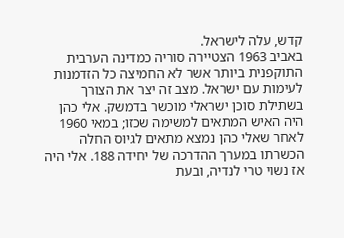קדש, עלה לישראל.
באביב 1963 הצטיירה סוריה כמדינה הערבית התוקפנית ביותר אשר לא החמיצה כל הזדמנות לעימות עם ישראל. מצב זה יצר את הצורך בשתילת סוכן ישראלי מוכשר בדמשק. אלי כהן היה האיש המתאים למשימה שכזו; במאי 1960 לאחר שאלי כהן נמצא מתאים לגיוס החלה הכשרתו במערך ההדרכה של יחידה 188. אלי היה אז נשוי טרי לנדיה, ובעת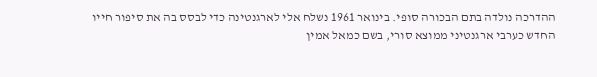ההדרכה נולדה בתם הבכורה סופי. בינואר 1961 נשלח אלי לארגנטינה כדי לבסס בה את סיפור חייו החדש כערבי ארגנטיני ממוצא סורי, בשם כמאל אמין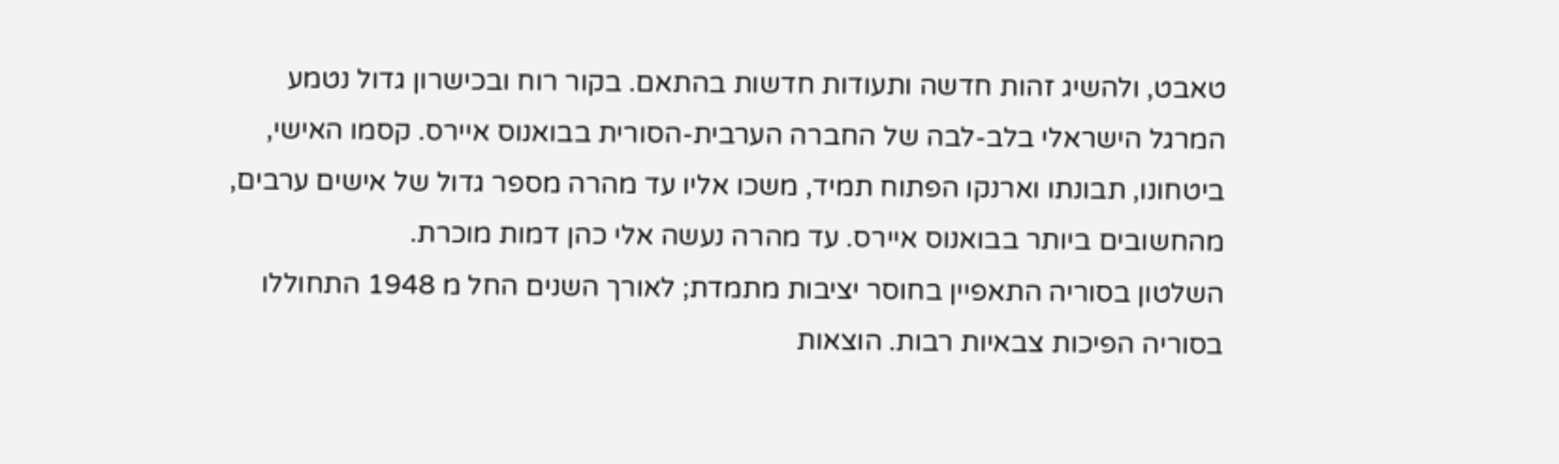טאבט, ולהשיג זהות חדשה ותעודות חדשות בהתאם. בקור רוח ובכישרון גדול נטמע המרגל הישראלי בלב-לבה של החברה הערבית-הסורית בבואנוס איירס. קסמו האישי, ביטחונו, תבונתו וארנקו הפתוח תמיד, משכו אליו עד מהרה מספר גדול של אישים ערבים, מהחשובים ביותר בבואנוס איירס. עד מהרה נעשה אלי כהן דמות מוכרת.
השלטון בסוריה התאפיין בחוסר יציבות מתמדת; לאורך השנים החל מ 1948 התחוללו בסוריה הפיכות צבאיות רבות. הוצאות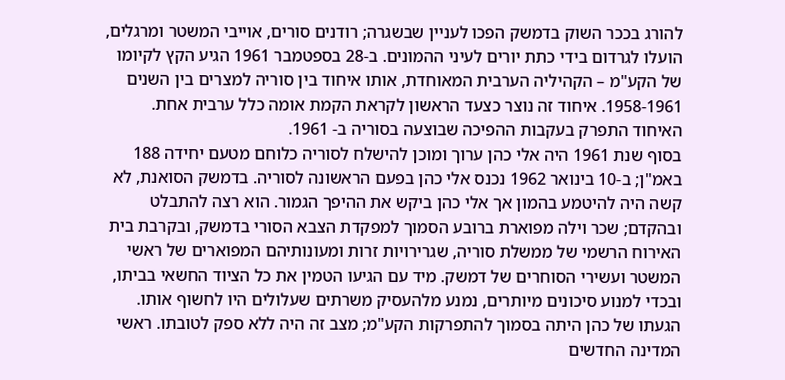להורג בככר השוק בדמשק הפכו לעניין שבשגרה; רודנים סורים, אוייבי המשטר ומרגלים, הועלו לגרדום בידי כתת יורים לעיני ההמונים. ב-28 בספטמבר 1961 הגיע הקץ לקיומו של הקע"מ – הקהיליה הערבית המאוחדת, אותו איחוד בין סוריה למצרים בין השנים 1958-1961. איחוד זה נוצר כצעד הראשון לקראת הקמת אומה כלל ערבית אחת. האיחוד התפרק בעקבות ההפיכה שבוצעה בסוריה ב- 1961.
בסוף שנת 1961 היה אלי כהן ערוך ומוכן להישלח לסוריה כלוחם מטעם יחידה 188 באמ"ן; ב-10 בינואר 1962 נכנס אלי כהן בפעם הראשונה לסוריה. בדמשק הסואנת, לא קשה היה להיטמע בהמון אך אלי כהן ביקש את ההיפך הגמור. הוא רצה להתבלט ובהקדם; שכר וילה מפוארת ברובע הסמוך למפקדת הצבא הסורי בדמשק, ובקרבת בית האירוח הרשמי של ממשלת סוריה, שגרירויות זרות ומעונותיהם המפוארים של ראשי המשטר ועשירי הסוחרים של דמשק. מיד עם הגיעו הטמין את כל הציוד החשאי בביתו, ובכדי למנוע סיכונים מיותרים, נמנע מלהעסיק משרתים שעלולים היו לחשוף אותו. הגעתו של כהן היתה בסמוך להתפרקות הקע"מ; מצב זה היה ללא ספק לטובתו. ראשי המדינה החדשים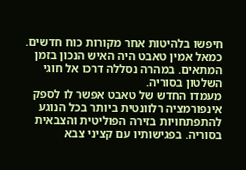חיפשו בלהיטות אחר מקורות כוח חדשים. כמאל אמין טאבט היה האיש הנכון בזמן המתאים. במהרה נסללה דרכו אל חוגי השלטון בסוריה.
מעמדו החדש של טאבט אפשר לו לספק אינפורמציה רלוונטית ביותר בכל הנוגע להתפתחויות בזירה הפוליטית והצבאית בסוריה. בפגישותיו עם קציני צבא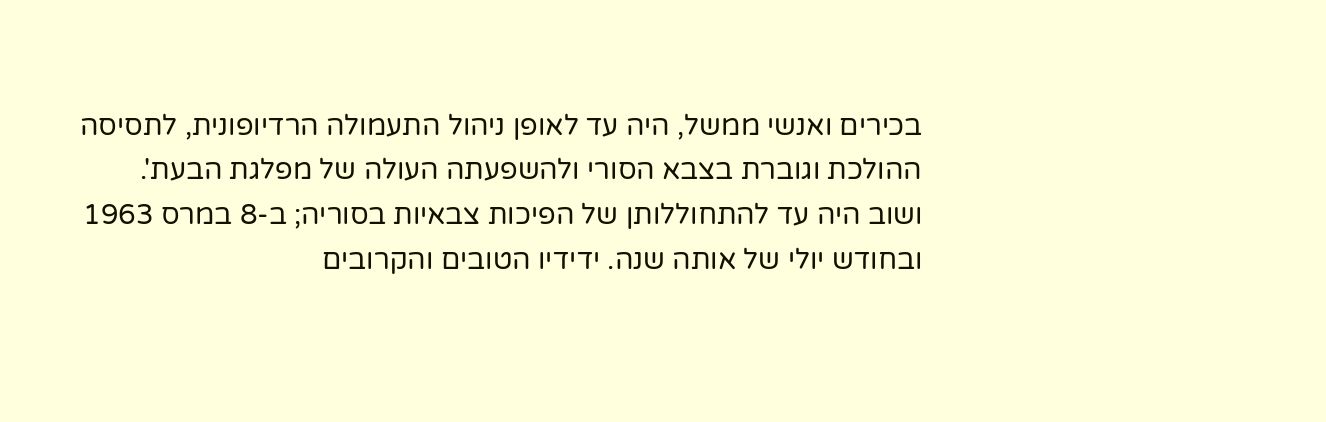בכירים ואנשי ממשל, היה עד לאופן ניהול התעמולה הרדיופונית, לתסיסה ההולכת וגוברת בצבא הסורי ולהשפעתה העולה של מפלגת הבעת'.
ושוב היה עד להתחוללותן של הפיכות צבאיות בסוריה; ב-8 במרס 1963 ובחודש יולי של אותה שנה. ידידיו הטובים והקרובים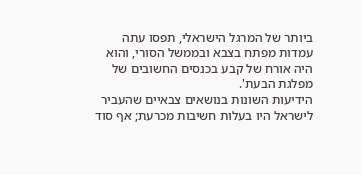ביותר של המרגל הישראלי, תפסו עתה עמדות מפתח בצבא ובממשל הסורי, והוא היה אורח של קבע בכנסים החשובים של מפלגת הבעת'.
הידיעות השונות בנושאים צבאיים שהעביר לישראל היו בעלות חשיבות מכרעת; אף סוד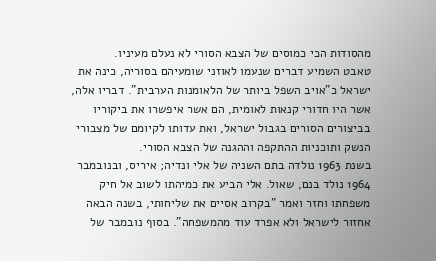מהסודות הכי כמוסים של הצבא הסורי לא נעלם מעיניו.
טאבט השמיע דברים שנעמו לאוזני שומעיהם בסוריה, כינה את ישראל כ"אויב השפל ביותר של הלאומנות הערבית". דבריו אלה, אשר היו חדורי קנאות לאומית, הם אשר איפשרו את ביקוריו בביצורים הסורים בגבול ישראל, ואת עדותו לקיומם של מצבורי הנשק ותוכניות ההתקפה וההגנה של הצבא הסורי.
בשנת 1963 נולדה בתם השניה של אלי ונדיה; איריס, ובנובמבר 1964 נולד בנם, שאול. אלי הביע את כמיהתו לשוב אל חיק משפחתו וחזר ואמר "בקרוב אסיים את שליחותי, בשנה הבאה אחזור לישראל ולא אפרד עוד מהמשפחה". בסוף נובמבר של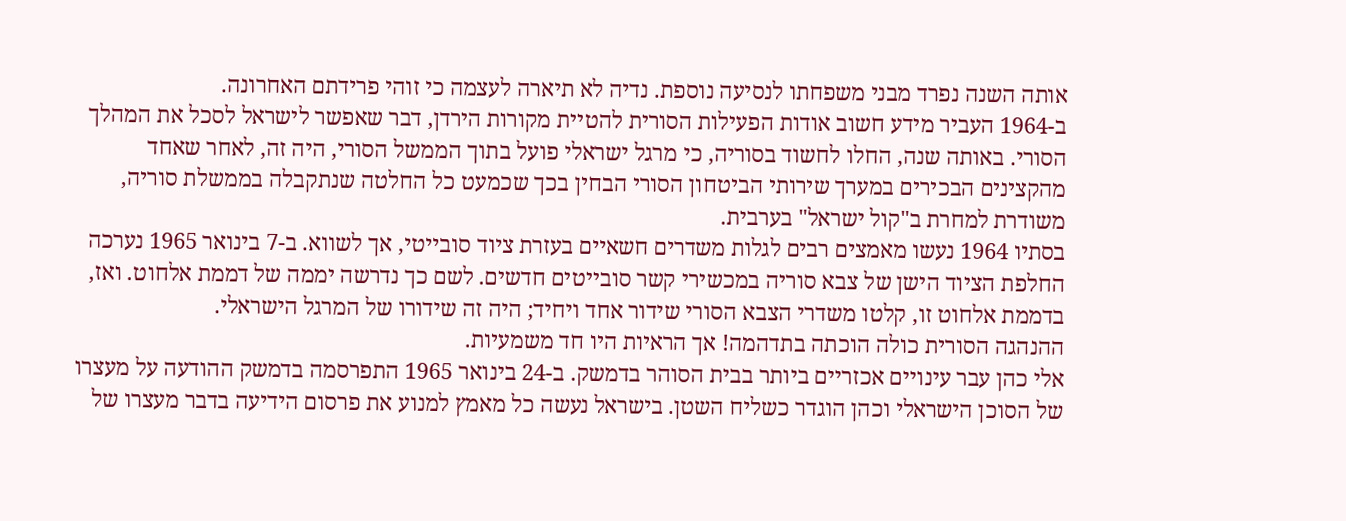אותה השנה נפרד מבני משפחתו לנסיעה נוספת. נדיה לא תיארה לעצמה כי זוהי פרידתם האחרונה.
ב-1964 העביר מידע חשוב אודות הפעילות הסורית להטיית מקורות הירדן, דבר שאפשר לישראל לסכל את המהלך הסורי. באותה שנה, החלו לחשוד בסוריה, כי מרגל ישראלי פועל בתוך הממשל הסורי, היה זה, לאחר שאחד מהקצינים הבכירים במערך שירותי הביטחון הסורי הבחין בכך שכמעט כל החלטה שנתקבלה בממשלת סוריה, משודרת למחרת ב"קול ישראל" בערבית.
בסתיו 1964 נעשו מאמצים רבים לגלות משדרים חשאיים בעזרת ציוד סובייטי, אך לשווא. ב-7 בינואר 1965 נערכה החלפת הציוד הישן של צבא סוריה במכשירי קשר סובייטים חדשים. לשם כך נדרשה יממה של דממת אלחוט. ואז, בדממת אלחוט זו, קלטו משדרי הצבא הסורי שידור אחד ויחיד; היה זה שידורו של המרגל הישראלי.
ההנהגה הסורית כולה הוכתה בתדהמה! אך הראיות היו חד משמעיות.
אלי כהן עבר עינויים אכזריים ביותר בבית הסוהר בדמשק. ב-24 בינואר 1965 התפרסמה בדמשק ההודעה על מעצרו של הסוכן הישראלי וכהן הוגדר כשליח השטן. בישראל נעשה כל מאמץ למנוע את פרסום הידיעה בדבר מעצרו של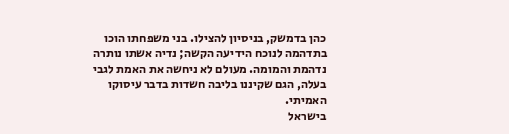כהן בדמשק, בניסיון להצילו. בני משפחתו הוכו בתדהמה לנוכח הידיעה הקשה; נדיה אשתו נותרה נדהמת והמומה. מעולם לא ניחשה את האמת לגבי בעלה, הגם שקיננו בליבה חשדות בדבר עיסוקו האמיתי.
בישראל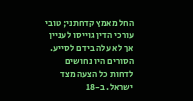החל מאמץ קדחתני; טובי עורכי הדין גוייסו לעניין אך לא עלה בידם לסייע. הסורים היו נחושים לדחות כל הצעה מצד ישראל. ב-18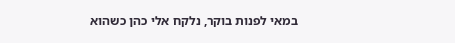במאי לפנות בוקר, נלקח אלי כהן כשהוא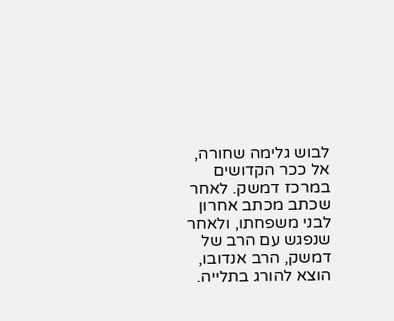לבוש גלימה שחורה, אל ככר הקדושים במרכז דמשק. לאחר שכתב מכתב אחרון לבני משפחתו, ולאחר שנפגש עם הרב של דמשק, הרב אנדובו, הוצא להורג בתלייה.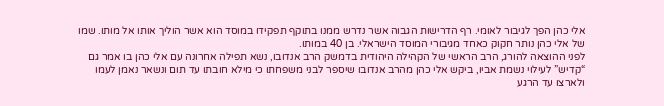אלי כהן הפך לגיבור לאומי. רף הדרישות הגבוה אשר נדרש ממנו בתוקף תפקידו במוסד הוא אשר הוליך אותו אל מותו. שמו של אלי כהן נותר חקוק כאחד מגיבורי המוסד הישראלי. בן 40 במותו.
לפני ההוצאה להורג, הרב הראשי של הקהילה היהודית בדמשק הרב אנדובו, נשא תפילה אחרונה עם אלי כהן בו אמר גם “קדיש” לעילוי נשמת אביו, ביקש אלי כהן מהרב אנדובו שיספר לבני משפחתו כי מילא חובתו עד תום ונשאר נאמן לעמו ולארצו עד הרגע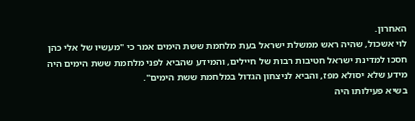האחרון.
לוי אשכול, שהיה ראש ממשלת ישראל בעת מלחמת ששת הימים אמר כי "מעשיו של אלי כהן חסכו למדינת ישראל חטיבות רבות של חיילים, והמידע שהביא לפני מלחמת ששת הימים היה מידע שלא יסולא מפז, והביא לניצחון הגדול במלחמת ששת הימים".
בשיא פעילותו היה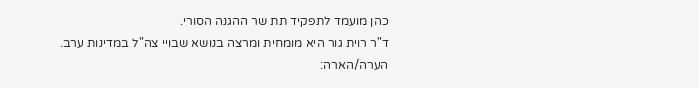כהן מועמד לתפקיד תת שר ההגנה הסורי.
ד"ר רוית גור היא מומחית ומרצה בנושא שבויי צה"ל במדינות ערב.
הערה/הארה: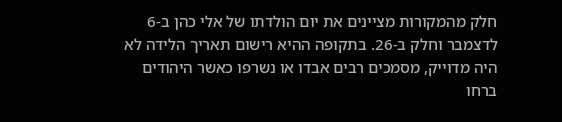חלק מהמקורות מציינים את יום הולדתו של אלי כהן ב-6 לדצמבר וחלק ב-26. בתקופה ההיא רישום תאריך הלידה לא היה מדוייק, מסמכים רבים אבדו או נשרפו כאשר היהודים ברחו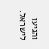והגיעו לישראל.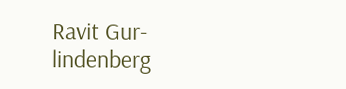Ravit Gur-lindenberg